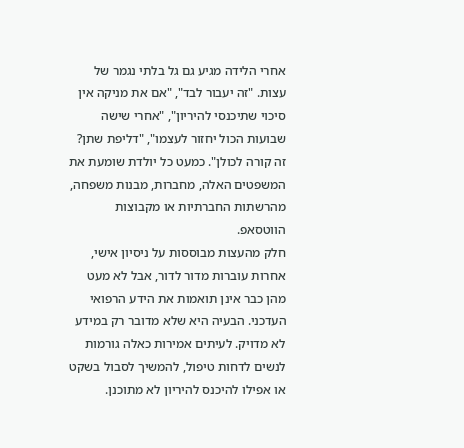אחרי הלידה מגיע גם גל בלתי נגמר של עצות. "זה יעבור לבד", "אם את מניקה אין סיכוי שתיכנסי להיריון", "אחרי שישה שבועות הכול יחזור לעצמו", "דליפת שתן? זה קורה לכולן". כמעט כל יולדת שומעת את המשפטים האלה, מחברות, מבנות משפחה, מהרשתות החברתיות או מקבוצות הווטסאפ.
חלק מהעצות מבוססות על ניסיון אישי, אחרות עוברות מדור לדור, אבל לא מעט מהן כבר אינן תואמות את הידע הרפואי העדכני. הבעיה היא שלא מדובר רק במידע לא מדויק. לעיתים אמירות כאלה גורמות לנשים לדחות טיפול, להמשיך לסבול בשקט או אפילו להיכנס להיריון לא מתוכנן.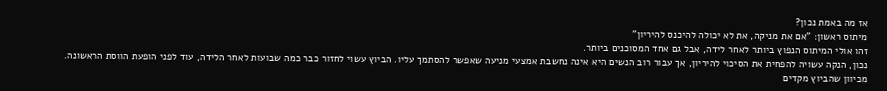אז מה באמת נכון?
מיתוס ראשון: "אם את מניקה, את לא יכולה להיכנס להיריון"
זהו אולי המיתוס הנפוץ ביותר לאחר לידה, אבל גם אחד המסוכנים ביותר.
נכון, הנקה עשויה להפחית את הסיכוי להיריון, אך עבור רוב הנשים היא אינה נחשבת אמצעי מניעה שאפשר להסתמך עליו. הביוץ עשוי לחזור כבר כמה שבועות לאחר הלידה, עוד לפני הופעת הווסת הראשונה. מכיוון שהביוץ מקדים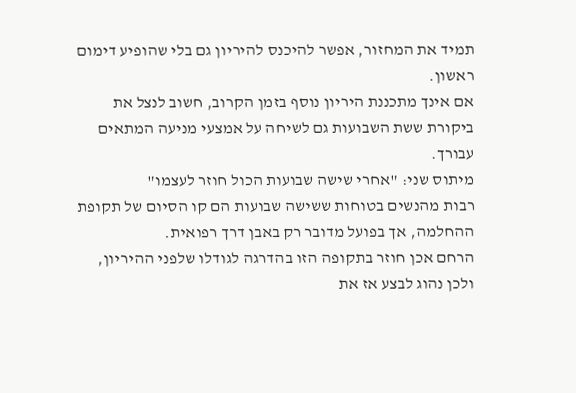תמיד את המחזור, אפשר להיכנס להיריון גם בלי שהופיע דימום ראשון.
אם אינך מתכננת היריון נוסף בזמן הקרוב, חשוב לנצל את ביקורת ששת השבועות גם לשיחה על אמצעי מניעה המתאים עבורך.
מיתוס שני: "אחרי שישה שבועות הכול חוזר לעצמו"
רבות מהנשים בטוחות ששישה שבועות הם קו הסיום של תקופת ההחלמה, אך בפועל מדובר רק באבן דרך רפואית.
הרחם אכן חוזר בתקופה הזו בהדרגה לגודלו שלפני ההיריון, ולכן נהוג לבצע אז את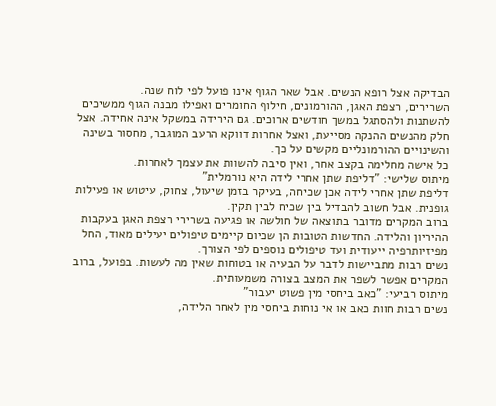הבדיקה אצל רופא הנשים. אבל שאר הגוף אינו פועל לפי לוח שנה.
השרירים, רצפת האגן, ההורמונים, חילוף החומרים ואפילו מבנה הגוף ממשיכים להשתנות ולהסתגל במשך חודשים ארוכים. גם הירידה במשקל אינה אחידה. אצל חלק מהנשים ההנקה מסייעת, ואצל אחרות דווקא הרעב המוגבר, מחסור בשינה והשינויים ההורמונליים מקשים על כך.
כל אישה מחלימה בקצב אחר, ואין סיבה להשוות את עצמך לאחרות.
מיתוס שלישי: "דליפת שתן אחרי לידה היא נורמלית"
דליפת שתן אחרי לידה אכן שכיחה, בעיקר בזמן שיעול, צחוק, עיטוש או פעילות גופנית. אבל חשוב להבדיל בין שכיח לבין תקין.
ברוב המקרים מדובר בתוצאה של חולשה או פגיעה בשרירי רצפת האגן בעקבות ההיריון והלידה. החדשות הטובות הן שכיום קיימים טיפולים יעילים מאוד, החל מפיזיותרפיה ייעודית ועד טיפולים נוספים לפי הצורך.
נשים רבות מתביישות לדבר על הבעיה או בטוחות שאין מה לעשות. בפועל, ברוב המקרים אפשר לשפר את המצב בצורה משמעותית.
מיתוס רביעי: "כאב ביחסי מין פשוט יעבור"
נשים רבות חוות כאב או אי נוחות ביחסי מין לאחר הלידה,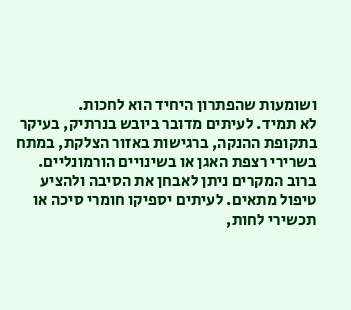ושומעות שהפתרון היחיד הוא לחכות.
לא תמיד. לעיתים מדובר ביובש בנרתיק, בעיקר בתקופת ההנקה, ברגישות באזור הצלקת, במתח בשרירי רצפת האגן או בשינויים הורמונליים.
ברוב המקרים ניתן לאבחן את הסיבה ולהציע טיפול מתאים. לעיתים יספיקו חומרי סיכה או תכשירי לחות,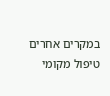במקרים אחרים טיפול מקומי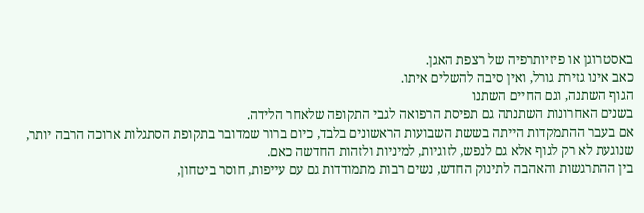באסטרוגן או פיזיותרפיה של רצפת האגן.
כאב אינו גזירת גורל, ואין סיבה להשלים איתו.
הגוף השתנה, וגם החיים השתנו
בשנים האחרונות השתנתה גם תפיסת הרפואה לגבי התקופה שלאחר הלידה.
אם בעבר ההתמקדות הייתה בששת השבועות הראשונים בלבד, כיום ברור שמדובר בתקופת הסתגלות ארוכה הרבה יותר, שנוגעת לא רק לגוף אלא גם לנפש, לזוגיות, למיניות ולזהות החדשה כאם.
בין ההתרגשות והאהבה לתינוק החדש, נשים רבות מתמודדות גם עם עייפות, חוסר ביטחון,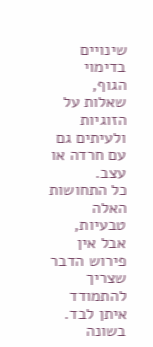שינויים בדימוי הגוף, שאלות על הזוגיות ולעיתים גם עם חרדה או עצב.
כל התחושות האלה טבעיות, אבל אין פירוש הדבר שצריך להתמודד איתן לבד. בשונה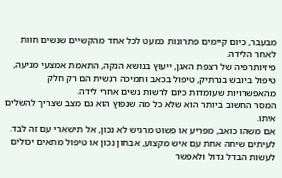מבעבר, כיום קיימים פתרונות כמעט לכל אחד מהקשיים שנשים חוות לאחר הלידה.
פיזיותרפיה של רצפת האגן, ייעוץ בנושא הנקה, התאמת אמצעי מניעה, טיפול ביובש בנרתיק, טיפול בכאב ותמיכה רגשית הם רק חלק מהאפשרויות שעומדות כיום לרשות נשים אחרי לידה.
המסר החשוב ביותר הוא שלא כל מה שנפוץ הוא גם מצב שצריך להשלים איתו.
אם משהו כואב, מפריע או פשוט מרגיש לא נכון, אל תישארי עם זה לבד. לעיתים שיחה אחת עם איש מקצוע, אבחון נכון או טיפול מתאים יכולים לעשות הבדל גדול ולאפשר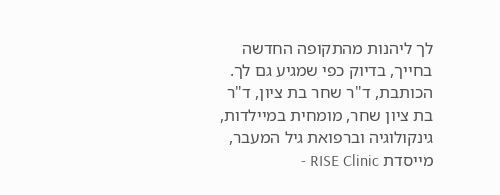לך ליהנות מהתקופה החדשה בחייך, בדיוק כפי שמגיע גם לך.
הכותבת, ד"ר שחר בת ציון, ד"ר בת ציון שחר, מומחית במיילדות, גינקולוגיה וברפואת גיל המעבר, מייסדת RISE Clinic -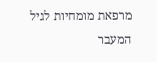מרפאת מומחיות לגיל המעבר